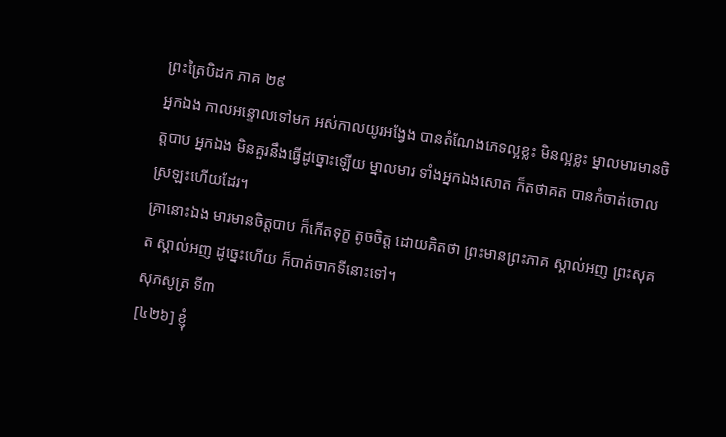ព្រះត្រៃបិដក ភាគ ២៩
អ្នកឯង កាលអន្ទោលទៅមក អស់កាលយូរអង្វែង បានតំណែងភេទល្អខ្លះ មិនល្អខ្លះ ម្នាលមារមានចិត្តបាប អ្នកឯង មិនគួរនឹងធ្វើដូច្នោះឡើយ ម្នាលមារ ទាំងអ្នកឯងសោត ក៏តថាគត បានកំចាត់ចោលស្រឡះហើយដែរ។
គ្រានោះឯង មារមានចិត្តបាប ក៏កើតទុក្ខ តូចចិត្ត ដោយគិតថា ព្រះមានព្រះភាគ ស្គាល់អញ ព្រះសុគត ស្គាល់អញ ដូច្នេះហើយ ក៏បាត់ចាកទីនោះទៅ។
សុភសូត្រ ទី៣
[៤២៦] ខ្ញុំ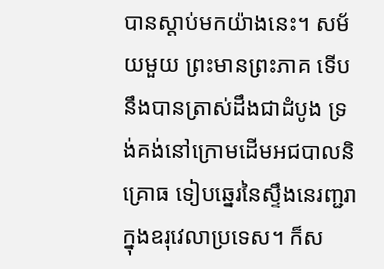បានស្តាប់មកយ៉ាងនេះ។ សម័យមួយ ព្រះមានព្រះភាគ ទើបនឹងបានត្រាស់ដឹងជាដំបូង ទ្រង់គង់នៅក្រោមដើមអជបាលនិគ្រោធ ទៀបឆ្នេរនៃស្ទឹងនេរញ្ជរា ក្នុងឧរុវេលាប្រទេស។ ក៏ស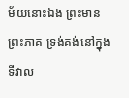ម័យនោះឯង ព្រះមានព្រះភាគ ទ្រង់គង់នៅក្នុងទីវាល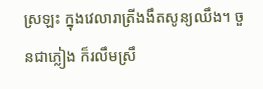ស្រឡះ ក្នុងវេលារាត្រីងងឹតសូន្យឈឹង។ ចួនជាភ្លៀង ក៏រលឹមស្រឹ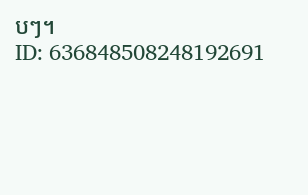បៗ។
ID: 636848508248192691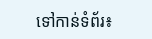ទៅកាន់ទំព័រ៖